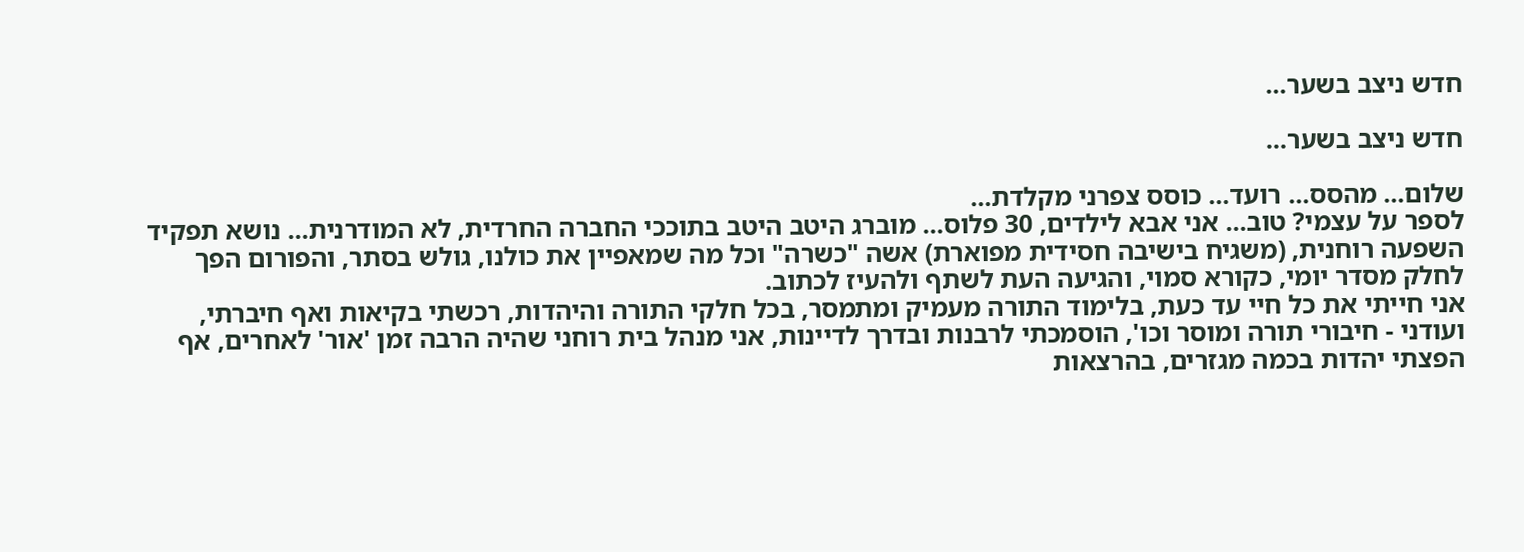חדש ניצב בשער...

חדש ניצב בשער...

שלום... מהסס... רועד... כוסס צפרני מקלדת...
לספר על עצמי? טוב... אני אבא לילדים, 30 פלוס... מוברג היטב היטב בתוככי החברה החרדית, לא המודרנית... נושא תפקיד השפעה רוחנית, (משגיח בישיבה חסידית מפוארת) אשה "כשרה" וכל מה שמאפיין את כולנו, גולש בסתר, והפורום הפך לחלק מסדר יומי, כקורא סמוי, והגיעה העת לשתף ולהעיז לכתוב.
אני חייתי את כל חיי עד כעת, בלימוד התורה מעמיק ומתמסר, בכל חלקי התורה והיהדות, רכשתי בקיאות ואף חיברתי, ועודני - חיבורי תורה ומוסר וכו', הוסמכתי לרבנות ובדרך לדיינות, אני מנהל בית רוחני שהיה הרבה זמן 'אור' לאחרים, אף הפצתי יהדות בכמה מגזרים, בהרצאות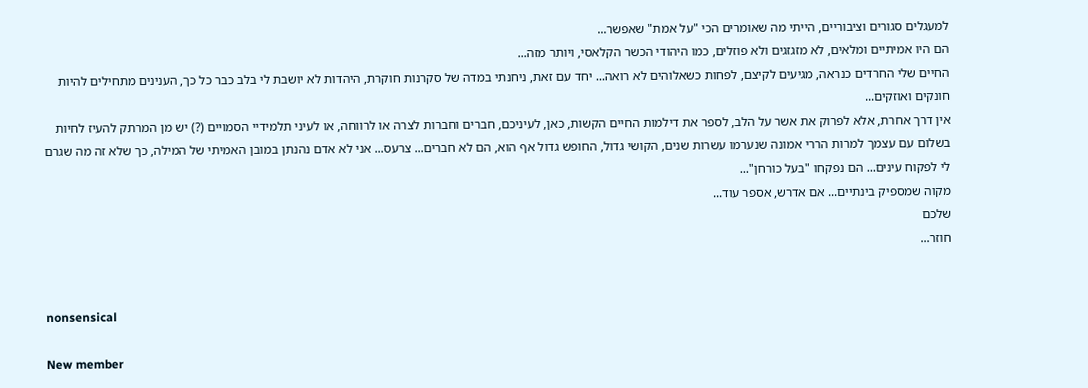למעגלים סגורים וציבוריים, הייתי מה שאומרים הכי "על אמת" שאפשר...
הם היו אמיתיים ומלאים, לא מזגזגים ולא פוזלים, כמו היהודי הכשר הקלאסי, ויותר מזה...
החיים שלי החרדים כנראה, מגיעים לקיצם, לפחות כשאלוהים לא רואה... יחד עם זאת, ניחנתי במדה של סקרנות חוקרת, היהדות לא יושבת לי בלב כבר כל כך, הענינים מתחילים להיות חונקים ואוזקים...
אין דרך אחרת, אלא לפרוק את אשר על הלב, לספר את דילמות החיים הקשות, כאן, לעיניכם, חברים וחברות לצרה או לרווחה, או לעיני תלמידיי הסמויים (?) יש מן המרתק להעיז לחיות בשלום עם עצמך למרות הררי אמונה שנערמו עשרות שנים, הקושי גדול, החופש גדול אף הוא, הם לא חברים... צרעס... אני לא אדם נהנתן במובן האמיתי של המילה, כך שלא זה מה שגרם לי לפקוח עינים... הם נפקחו "בעל כורחן"...
מקוה שמספיק בינתיים... אם אדרש, אספר עוד...
שלכם
חוזר...


nonsensical

New member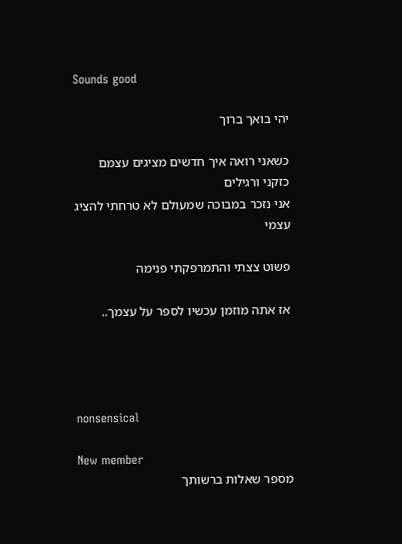Sounds good

יהי בואך ברוך

כשאני רואה איך חדשים מציגים עצמם כזקני ורגילים
אני נזכר במבוכה שמעולם לא טרחתי להציג עצמי

פשוט צצתי והתמרפקתי פנימה

אז אתה מוזמן עכשיו לספר על עצמך..




nonsensical

New member
מספר שאלות ברשותך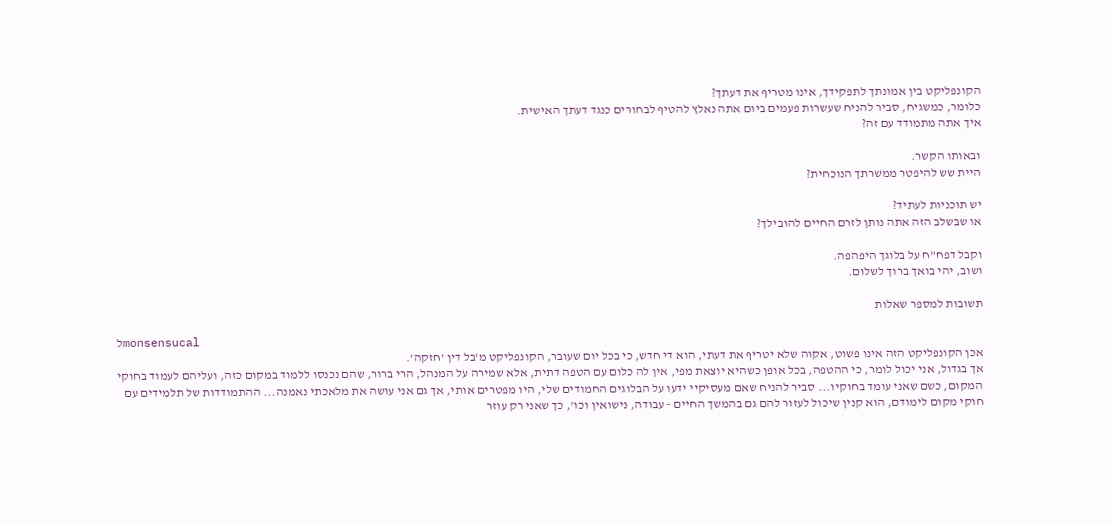הקונפליקט בין אמונתך לתפקידך, אינו מטריף את דעתך?
כלומר, כמשגיח, סביר להניח שעשרות פעמים ביום אתה נאלץ להטיף לבחורים כנגד דעתך האישית.
איך אתה מתמודד עם זה?

ובאותו הקשר.
היית שש להיפטר ממשרתך הנוכחית?

יש תוכניות לעתיד?
או שבשלב הזה אתה נותן לזרם החיים להובילך?

וקבל דפח"ח על בלוגך היפהפה.
ושוב, יהי בואך ברוך לשלום.

תשובות למספר שאלות

לmonsensucal
אכן הקונפליקט הזה אינו פשוט, אקוה שלא יטריף את דעתי, הוא די חדש, כי בכל יום שעובר, הקונפליקט מ'בל דין 'חזקה'.
אך בגדול, אני יכול לומר, כי ההטפה, בכל אופן כשהיא יוצאת מפי, אין לה כלום עם הטפה דתית, אלא שמירה על המנהל, הרי ברור, שהם נכנסו ללמוד במקום כזה, ועליהם לעמוד בחוקי המקום, כשם שאני עומד בחוקיו... סביר להניח שאם מעסיקיי ידעו על הבלוגים החמודים שלי, היו מפטרים אותי, אך גם אני עושה את מלאכתי נאמנה... ההתמודדות של תלמידים עם חוקי מקום לימודם, הוא קנין שיכול לעזור להם גם בהמשך החיים - עבודה, נישואין וכו', כך שאני רק עוזר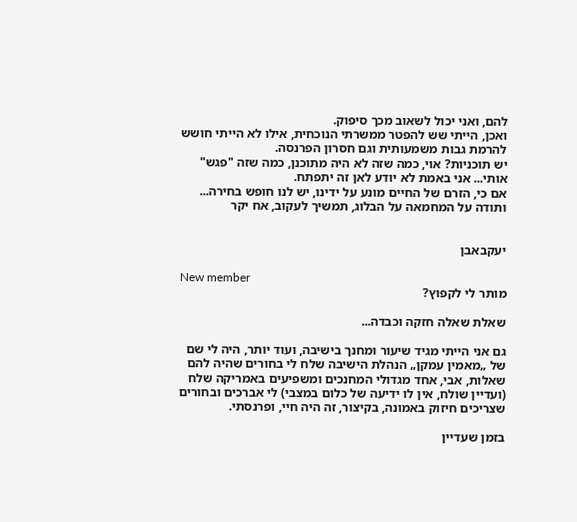להם, ואני יכול לשאוב מכך סיפוק.
ואכן, הייתי שש להפטר ממשרתי הנוכחית, אילו לא הייתי חושש להרמת גבות משמעותית וגם חסרון הפרנסה.
יש תוכניות? אוי, כמה שזה לא היה מתוכנן, כמה שזה "פגש" אותי... אני באמת לא יודע לאן זה יתפתח.
אם כי, הזרם של החיים מונע על ידינו, יש לנו חופש בחירה...
ותודה על המחמאה על הבלוג, תמשיך לעקוב, אח יקר


יעקבאבן

New member
מותר לי לקפוץ?

שאלת שאלה חזקה וכבדה...

גם אני הייתי מגיד שיעור ומחנך בישיבה, ועוד יותר, היה לי שם של „מאמין עמקן„ הנהלת הישיבה שלח לי בחורים שהיה להם שאלות, אבי, אחד מגדולי המחנכים ומשפיעים באמריקה שלח (ועדיין שולח, אין לו ידיעה של כלום במצבי) לי אברכים ובחורים שצריכים חיזוק באמונה, בקיצור, זה היה חיי, ופרנסתי.

בזמן שעדיין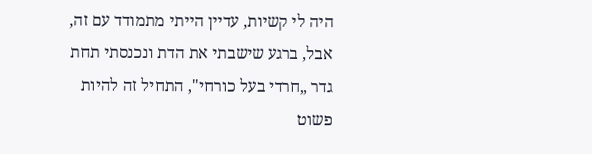היה לי קשיות, עדיין הייתי מתמודד עם זה, אבל, ברגע שישבתי את הדת ונכנסתי תחת גדר „חרדי בעל כורחי", התחיל זה להיות פשוט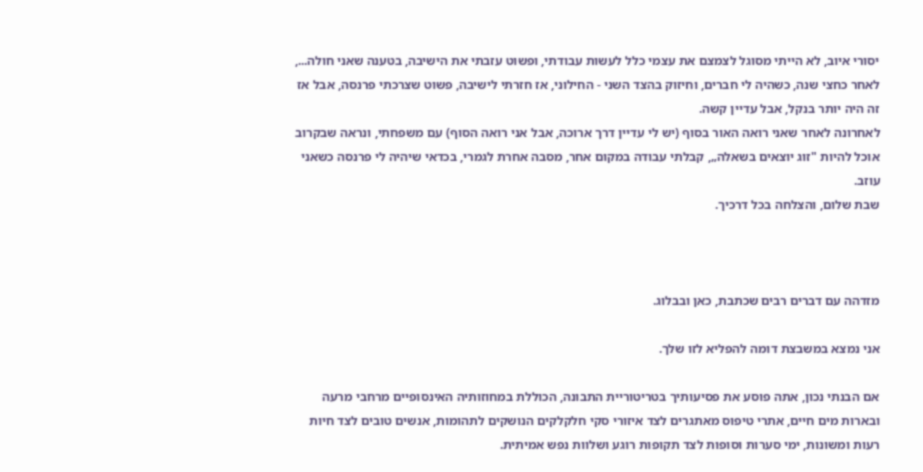יסורי איוב, לא הייתי מסוגל לצמצם את עצמי כלל לעשות עבודתי, ופשוט עזבתי את הישיבה, בטענה שאני חולה..., לאחר כחצי שנה, כשהיה לי חברים, וחיזוק בהצד השני - החילוני, אז חזרתי לישיבה, פשוט שצרכתי פרנסה, אבל אז זה היה יותר בנקל, אבל עדיין קשה.
לאחרונה לאחר שאני רואה האור בסוף (יש לי עדיין דרך ארוכה, אבל אני רואה הסוף) עם משפחתי, ונראה שבקרוב אוכל להיות "זוג יוצאים בשאלה„, קבלתי עבודה במקום אחר, מסבה אחרת לגמרי, בכדאי שיהיה לי פרנסה כשאני עוזב.
שבת שלום, והצלחה בכל דרכיך.



מזדהה עם דברים רבים שכתבת, כאן ובבלוג.

אני נמצא במשבצת דומה להפליא לזו שלך.

אם הבנתי נכון, אתה פוסע את פסיעותיך בטריטוריית התבונה, הכוללת במחוזותיה האינסופיים מרחבי מרעה ובארות מים חיים, אתרי טיפוס מאתגרים לצד איזורי סקי חלקלקים הנושקים לתהומות, אנשים טובים לצד חיות רעות ומשונות, ימי סערות וסופות לצד תקופות רוגע ושלוות נפש אמיתית.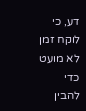דע, כי לוקח זמן לא מועט כדי להבין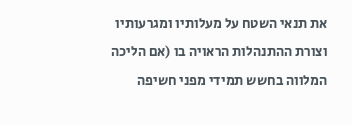את תנאי השטח על מעלותיו ומגרעותיו וצורת ההתנהלות הראויה בו (אם הליכה המלווה בחשש תמידי מפני חשיפה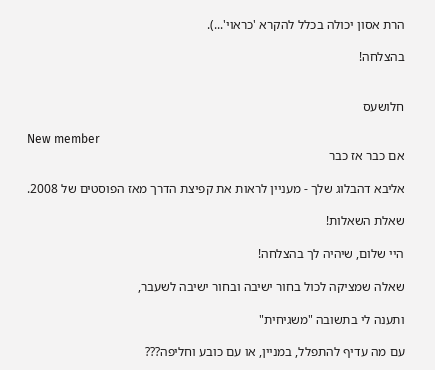הרת אסון יכולה בכלל להקרא 'כראוי'...).

בהצלחה!


חלושעס

New member
אם כבר אז כבר

אליבא דהבלוג שלך - מעניין לראות את קפיצת הדרך מאז הפוסטים של 2008.

שאלת השאלות!

היי שלום, שיהיה לך בהצלחה!

שאלה שמציקה לכול בחור ישיבה ובחור ישיבה לשעבר,

ותענה לי בתשובה "משגיחית"

עם מה עדיף להתפלל, במניין, או עם כובע וחליפה???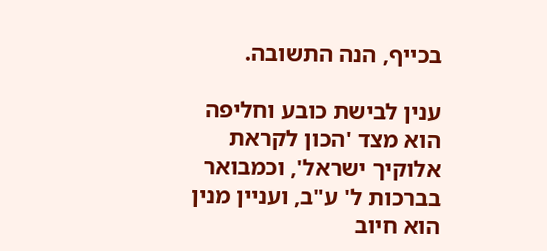בכייף, הנה התשובה.

ענין לבישת כובע וחליפה הוא מצד 'הכון לקראת אלוקיך ישראל', וכמבואר בברכות ל' ע"ב, ועניין מנין הוא חיוב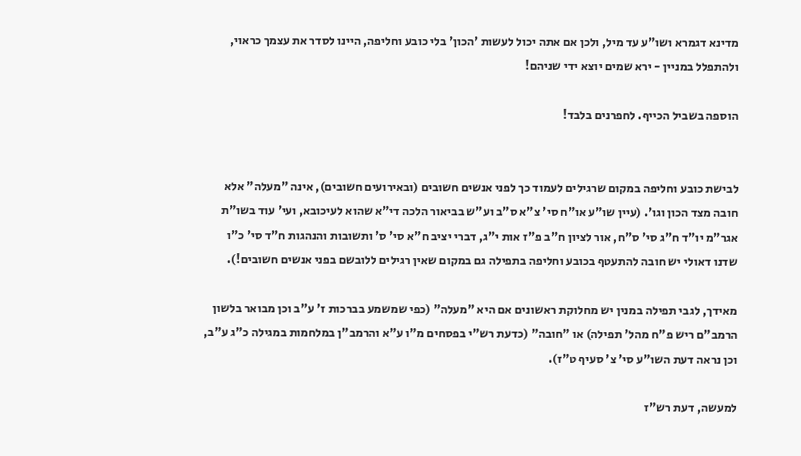מדינא דגמרא ושו"ע עד מיל, ולכן אם אתה יכול לעשות 'הכון' בלי כובע וחליפה, היינו לסדר את עצמך כראוי, ולהתפלל במניין - ירא שמים יוצא ידי שניהם!

הוספה בשביל הכייף. לחפרנים בלבד!


לבישת כובע וחליפה במקום שרגילים לעמוד כך לפני אנשים חשובים (ובאירועים חשובים), אינה "מעלה" אלא חובה מצד הכון וגו'. (עיין שו"ע או"ח סי' צ"א ס"ב וע"ש בביאור הלכה די"א שהוא לעיכובא, ועי' עוד בשו"ת אגר"מ יו"ד ח"ג סי' ס"ח, אור לציון ח"ב פ"ז אות י"ג, דברי יציב ח"א סי' ס' ותשובות והנהגות ח"ד סי' כ"ו שדנו דאולי יש חובה להתעטף בכובע וחליפה בתפילה גם במקום שאין רגילים ללובשם בפני אנשים חשובים!).

מאידך, לגבי תפילה במנין יש מחלוקת ראשונים אם היא "מעלה" (כפי שמשמע בברכות ז' ע"ב וכן מבואר בלשון הרמב"ם ריש פ"ח מהל' תפילה) או "חובה" (כדעת רש"י בפסחים מ"ו ע"א והרמב"ן במלחמות במגילה כ"ג ע"ב, וכן נראה דעת השו"ע סי' צ' סעיף ט"ז).

למעשה, דעת רש"ז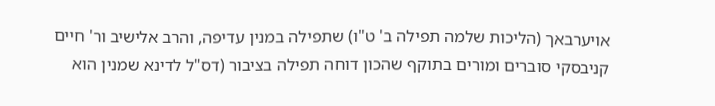אויערבאך (הליכות שלמה תפילה ב' ט"ו) שתפילה במנין עדיפה, והרב אלישיב ור' חיים קניבסקי סוברים ומורים בתוקף שהכון דוחה תפילה בציבור (דס"ל לדינא שמנין הוא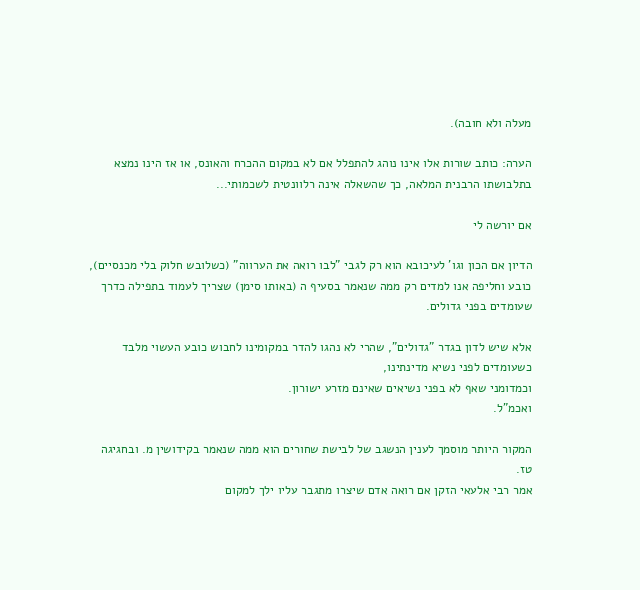מעלה ולא חובה).

הערה: כותב שורות אלו אינו נוהג להתפלל אם לא במקום ההכרח והאונס, או אז הינו נמצא בתלבושתו הרבנית המלאה, כך שהשאלה אינה רלוונטית לשכמותי...

אם יורשה לי

הדיון אם הכון וגו' לעיכובא הוא רק לגבי "לבו רואה את הערווה" (כשלובש חלוק בלי מכנסיים),
כובע וחליפה אנו למדים רק ממה שנאמר בסעיף ה (באותו סימן) שצריך לעמוד בתפילה כדרך שעומדים בפני גדולים.

אלא שיש לדון בגדר "גדולים", שהרי לא נהגו להדר במקומינו לחבוש כובע העשוי מלבד כשעומדים לפני נשיא מדינתינו,
וכמדומני שאף לא בפני נשיאים שאינם מזרע ישורון.
ואכמ"ל.

המקור היותר מוסמך לענין הנשגב של לבישת שחורים הוא ממה שנאמר בקידושין מ. ובחגיגה טז.
אמר רבי אלעאי הזקן אם רואה אדם שיצרו מתגבר עליו ילך למקום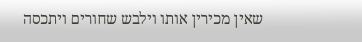שאין מכירין אותו וילבש שחורים ויתכסה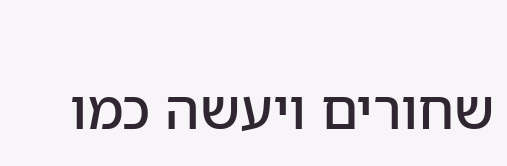שחורים ויעשה כמו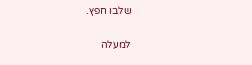שלבו חפץ.

למעלה